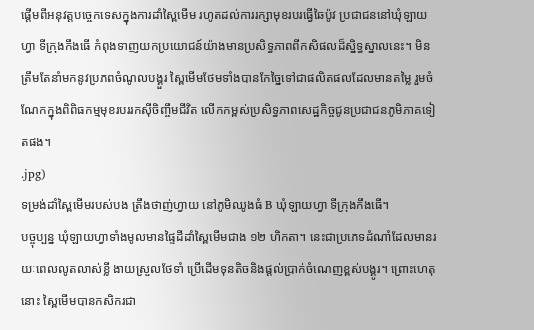ផ្តើមពីអនុវត្តបច្ចេកទេសក្នុងការដាំស្ពៃមើម រហូតដល់ការរក្សាមុខរបរធ្វើឆៃប៉ូវ ប្រជាជននៅឃុំឡាយហ្វា ទីក្រុងកឹងធើ កំពុងទាញយកប្រយោជន៍យ៉ាងមានប្រសិទ្ធភាពពីកសិផលដ៏ស្និទ្ធស្នាលនេះ។ មិនត្រឹមតែនាំមកនូវប្រភពចំណូលបង្គួរ ស្ពៃមើមថែមទាំងបានកែច្នៃទៅជាផលិតផលដែលមានតម្លៃ រួមចំណែកក្នុងពិពិធកម្មមុខរបររកស៊ីចិញ្ចឹមជីវិត លើកកម្ពស់ប្រសិទ្ធភាពសេដ្ឋកិច្ចជូនប្រជាជនភូមិភាគទៀតផង។
.jpg)
ទម្រង់ដាំស្ពៃមើមរបស់បង ត្រឹងថាញ់ហ្វាយ នៅភូមិឈូងធំ B ឃុំឡាយហ្វា ទីក្រុងកឹងធើ។
បច្ចុប្បន្ន ឃុំឡាយហ្វាទាំងមូលមានផ្ទៃដីដាំស្ពៃមើមជាង ១២ ហិកតា។ នេះជាប្រភេទដំណាំដែលមានរយៈពេលលូតលាស់ខ្លី ងាយស្រួលថែទាំ ប្រើដើមទុនតិចនិងផ្តល់ប្រាក់ចំណេញខ្ពស់បង្គូរ។ ព្រោះហេតុនោះ ស្ពៃមើមបានកសិករជា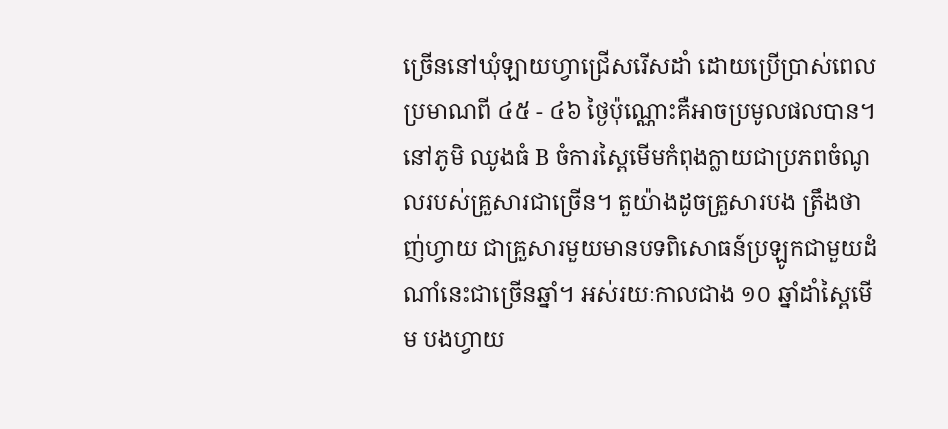ច្រើននៅឃុំឡាយហ្វាជ្រើសរើសដាំ ដោយប្រើប្រាស់ពេលប្រមាណពី ៤៥ - ៤៦ ថ្ងៃប៉ុណ្ណោះគឺអាចប្រមូលផលបាន។ នៅភូមិ ឈូងធំ B ចំការស្ពៃមើមកំពុងក្លាយជាប្រភពចំណូលរបស់គ្រួសារជាច្រើន។ តួយ៉ាងដូចគ្រួសារបង ត្រឹងថាញ់ហ្វាយ ជាគ្រួសារមួយមានបទពិសោធន៍ប្រឡូកជាមួយដំណាំនេះជាច្រើនឆ្នាំ។ អស់រយៈកាលជាង ១០ ឆ្នាំដាំស្ពៃមើម បងហ្វាយ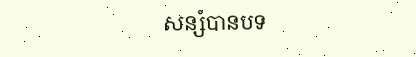សន្សំបានបទ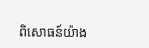ពិសោធន៍យ៉ាង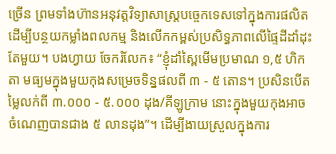ច្រើន ព្រមទាំងហ៊ានអនុវត្តវិទ្យាសាស្ត្របច្ចេកទេសទៅក្នុងការផលិត ដើម្បីបន្ថយកម្លាំងពលកម្ម និងលើកកម្ពស់ប្រសិទ្ធភាពលើផ្ទៃដីដាំដុះតែមួយ។ បងហ្វាយ ចែករំលែក៖ “ខ្ញុំដាំស្ពៃមើមប្រមាណ ១,៥ ហិកតា មធ្យមក្នុងមួយកុងសម្រេចទិន្នផលពី ៣ - ៥ តោន។ ប្រសិនបើតម្លៃលក់ពី ៣.០០០ - ៥.០០០ ដុង/គីឡូក្រាម នោះក្នុងមួយកុងអាចចំណេញបានជាង ៥ លានដុង”។ ដើម្បីងាយស្រួលក្នុងការ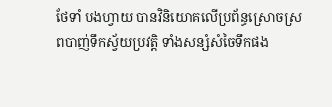ថែទាំ បងហ្វាយ បានវិនិយោគលើប្រព័ន្ធស្រោចស្រពបាញ់ទឹកស្វ័យប្រវត្តិ ទាំងសន្សំសំចៃទឹកផង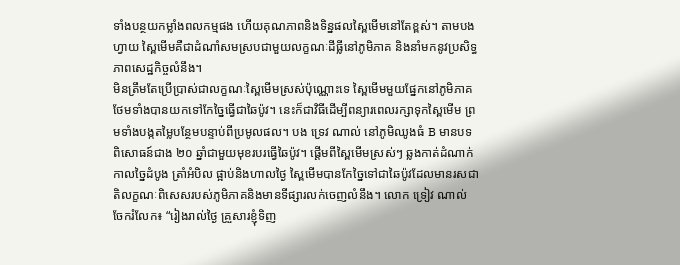ទាំងបន្ថយកម្លាំងពលកម្មផង ហើយគុណភាពនិងទិន្នផលស្ពៃមើមនៅតែខ្ពស់។ តាមបងហ្វាយ ស្ពៃមើមគឺជាដំណាំសមស្របជាមួយលក្ខណៈដីធ្លីនៅភូមិភាគ និងនាំមកនូវប្រសិទ្ធភាពសេដ្ឋកិច្ចលំនឹង។
មិនត្រឹមតែប្រើប្រាស់ជាលក្ខណៈស្ពៃមើមស្រស់ប៉ុណ្ណោះទេ ស្ពៃមើមមួយផ្នែកនៅភូមិភាគថែមទាំងបានយកទៅកែច្នៃធ្វើជាឆៃប៉ូវ។ នេះក៏ជាវិធីដើម្បីពន្យារពេលរក្សាទុកស្ពៃមើម ព្រមទាំងបង្កតម្លៃបន្ថែមបន្ទាប់ពីប្រមូលផល។ បង ទ្រេវ ណាល់ នៅភូមិឈូងធំ B មានបទពិសោធន៍ជាង ២០ ឆ្នាំជាមួយមុខរបរធ្វើឆៃប៉ូវ។ ផ្តើមពីស្ពៃមើមស្រស់ៗ ឆ្លងកាត់ដំណាក់កាលច្នៃដំបូង ត្រាំអំបិល ផ្អាប់និងហាលថ្ងៃ ស្ពៃមើមបានកែច្នៃទៅជាឆៃប៉ូវដែលមានរសជាតិលក្ខណៈពិសេសរបស់ភូមិភាគនិងមានទីផ្សារលក់ចេញលំនឹង។ លោក ទ្រៀវ ណាល់ ចែករំលែក៖ “រៀងរាល់ថ្ងៃ គ្រួសារខ្ញុំទិញ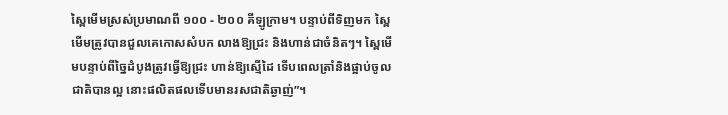ស្ពៃមើមស្រស់ប្រមាណពី ១០០ - ២០០ គីឡូក្រាម។ បន្ទាប់ពីទិញមក ស្ពៃមើមត្រូវបានជួលគេកោសសំបក លាងឱ្យជ្រះ និងហាន់ជាចំនិតៗ។ ស្ពៃមើមបន្ទាប់ពីច្នៃដំបូងត្រូវធ្វើឱ្យជ្រះ ហាន់ឱ្យស្មើដៃ ទើបពេលត្រាំនិងផ្អាប់ចូលជាតិបានល្អ នោះផលិតផលទើបមានរសជាតិឆ្ងាញ់”។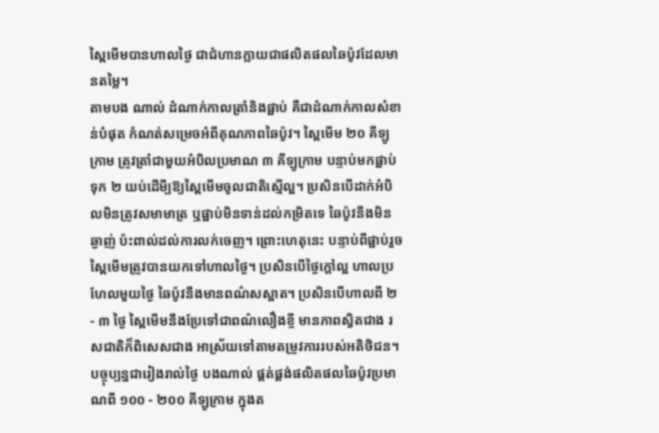ស្ពៃមើមបានហាលថ្ងៃ ជាជំហានក្លាយជាផលិតផលឆៃប៉ូវដែលមានតម្លៃ។
តាមបង ណាល់ ដំណាក់កាលត្រាំនិងផ្អាប់ គឺជាដំណាក់កាលសំខាន់បំផុត កំណត់សម្រេចអំពីគុណភាពឆៃប៉ូវ។ ស្ពៃមើម ២០ គីឡូក្រាម ត្រូវត្រាំជាមួយអំបិលប្រមាណ ៣ គីឡូក្រាម បន្ទាប់មកផ្អាប់ទុក ២ យប់ដើមី្បឱ្យស្ពៃមើមចូលជាតិស្មើល្អ។ ប្រសិនបើដាក់អំបិលមិនត្រូវសមាមាត្រ ឬផ្អាប់មិនទាន់ដល់កម្រិតទេ ឆៃប៉ូវនឹងមិនឆ្ងាញ់ ប៉ះពាល់ដល់ការលក់ចេញ។ ព្រោះហេតុនេះ បន្ទាប់ពីផ្អាប់រួច ស្ពៃមើមត្រូវបានយកទៅហាលថ្ងៃ។ ប្រសិនបើថ្ងៃក្តៅល្អ ហាលប្រហែលមួយថ្ងៃ ឆៃប៉ូវនឹងមានពណ៌សស្អាត។ ប្រសិនបើហាលពី ២ - ៣ ថ្ងៃ ស្ពៃមើមនឹងប្រែទៅជាពណ៌លឿងខ្ចី មានភាពស្វិតជាង រសជាតិក៏ពិសេសជាង អាស្រ័យទៅតាមតម្រូវការរបស់អតិថិជន។ បច្ចុប្បន្នជារៀងរាល់ថ្ងៃ បងណាល់ ផ្គត់ផ្គង់ផលិតផលឆៃប៉ូវប្រមាណពី ១០០ - ២០០ គីឡូក្រាម ក្នុងត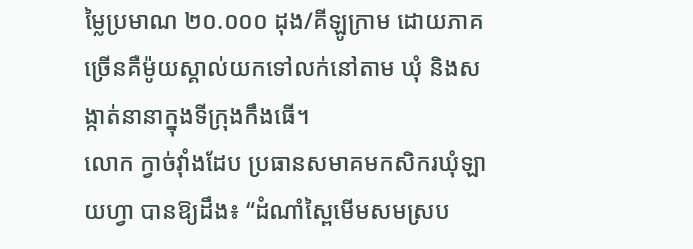ម្លៃប្រមាណ ២០.០០០ ដុង/គីឡូក្រាម ដោយភាគច្រើនគឺម៉ូយស្គាល់យកទៅលក់នៅតាម ឃុំ និងសង្កាត់នានាក្នុងទីក្រុងកឹងធើ។
លោក ក្វាច់វ៉ាំងដែប ប្រធានសមាគមកសិករឃុំឡាយហ្វា បានឱ្យដឹង៖ “ដំណាំស្ពៃមើមសមស្រប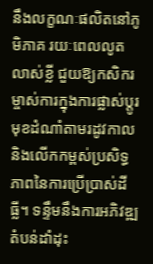នឹងលក្ខណៈផលិតនៅភូមិភាគ រយៈពេលលូតលាស់ខ្លី ជួយឱ្យកសិករម្ចាស់ការក្នុងការផ្លាស់ប្តូរមុខដំណាំតាមរដូវកាល និងលើកកម្ពស់ប្រសិទ្ធភាពនៃការប្រើប្រាស់ដីធ្លី។ ទន្ទឹមនឹងការអភិវឌ្ឍតំបន់ដាំដុះ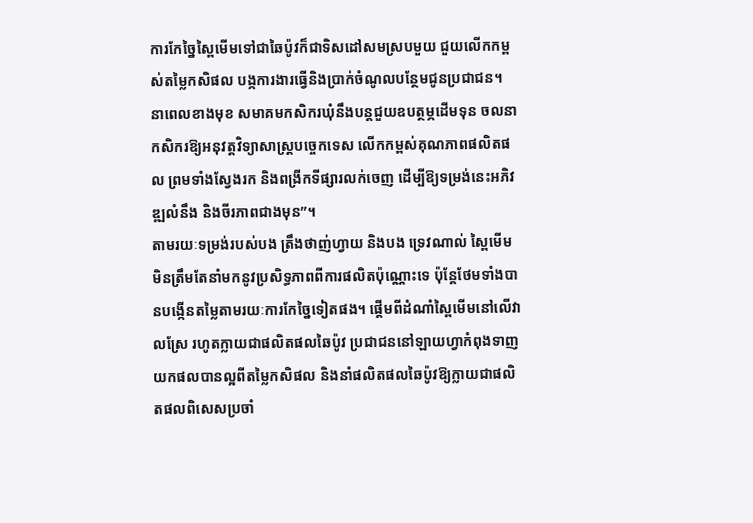ការកែច្នៃស្ពៃមើមទៅជាឆៃប៉ូវក៏ជាទិសដៅសមស្របមួយ ជួយលើកកម្ពស់តម្លៃកសិផល បង្កការងារធ្វើនិងប្រាក់ចំណូលបន្ថែមជូនប្រជាជន។ នាពេលខាងមុខ សមាគមកសិករឃុំនឹងបន្តជួយឧបត្ថម្ភដើមទុន ចលនាកសិករឱ្យអនុវត្តវិទ្យាសាស្ត្របច្ចេកទេស លើកកម្ពស់គុណភាពផលិតផល ព្រមទាំងស្វែងរក និងពង្រីកទីផ្សារលក់ចេញ ដើម្បីឱ្យទម្រង់នេះអភិវឌ្ឍលំនឹង និងចីរភាពជាងមុន”។
តាមរយៈទម្រង់របស់បង ត្រឹងថាញ់ហ្វាយ និងបង ទ្រេវណាល់ ស្ពៃមើមមិនត្រឹមតែនាំមកនូវប្រសិទ្ធភាពពីការផលិតប៉ុណ្ណោះទេ ប៉ុន្តែថែមទាំងបានបង្កើនតម្លៃតាមរយៈការកែច្នៃទៀតផង។ ផ្តើមពីដំណាំស្ពៃមើមនៅលើវាលស្រែ រហូតក្លាយជាផលិតផលឆៃប៉ូវ ប្រជាជននៅឡាយហ្វាកំពុងទាញយកផលបានល្អពីតម្លៃកសិផល និងនាំផលិតផលឆៃប៉ូវឱ្យក្លាយជាផលិតផលពិសេសប្រចាំ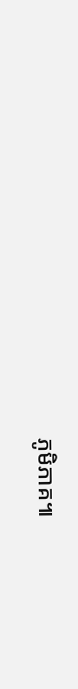ភូមិភាគ៕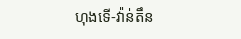ហុងទើ-វ៉ាន់តឹន